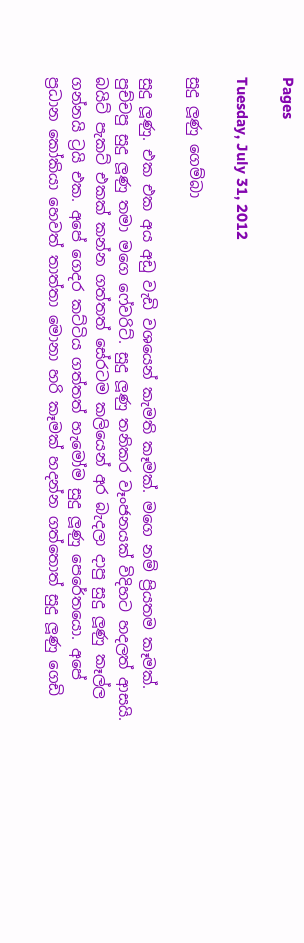Pages

Tuesday, July 31, 2012

සුදු ලූණු ගෙම්බා

සුදු ලූණු. එක එක අය අඩු වැඩි වශයෙන් කැමති කෑමක්. මගෙ නම් ප්‍රියතම කෑමක්. පුච්චපු සුදු ලූණු තමා මගෙ ෆේවරිට්. සුදු ලූණු තනිකර වෑංජනයක් විදිහට හදලත් ආසයි. බයිට් පැකට් එකක් කන්න ගත්තත් සේරටම කලියෙන් අර බැදලා දාපු සුදු ලූණු කෑල්ල ගන්නයි ට්‍රයි එක. අපේ ගෙදර කට්ටිය ගත්තත් හැමෝම සුදු ලූණු පෙරේතයො. අපේ ප්‍රධාන කෝකියා හෙවත් තාත්තා මොනා හරි කෑමක් හදන්න ගත්තොත් සුදු ලූණු ගෙඩි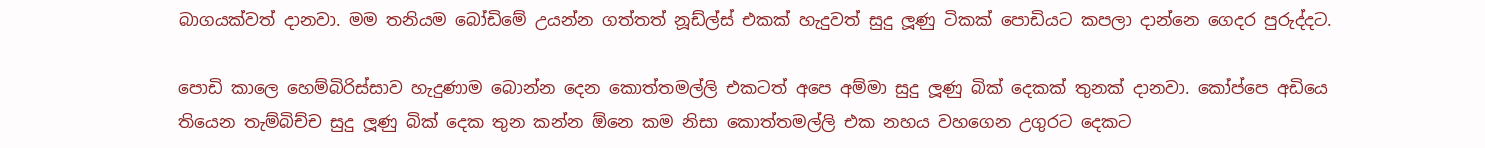බාගයක්වත් දානවා. මම තනියම බෝඩිමේ උයන්න ගත්තත් නූඩ්ල්ස් එකක් හැදුවත් සුදු ලූණු ටිකක් පොඩියට කපලා දාන්නෙ ගෙදර පුරුද්දට.

පොඩි කාලෙ හෙම්බිරිස්සාව හැදුණාම බොන්න දෙන කොත්තමල්ලි එකටත් අපෙ අම්මා සුදු ලූණු බික් දෙකක් තුනක් දානවා. කෝප්පෙ අඩියෙ තියෙන තැම්බිච්ච සුදු ලූණු බික් දෙක තුන කන්න ඕනෙ කම නිසා කොත්තමල්ලි එක නහය වහගෙන උගුරට දෙකට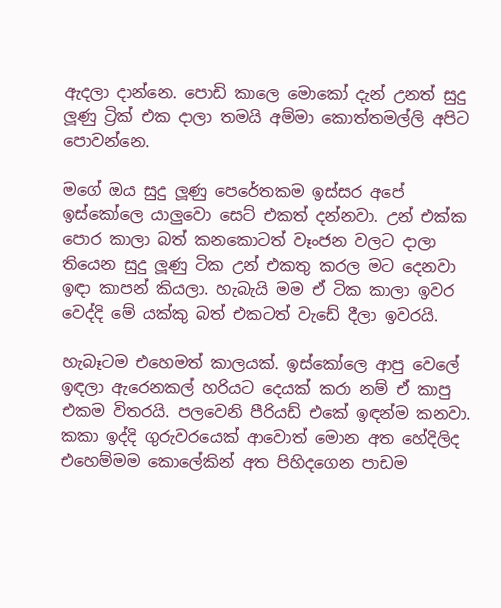ඇදලා දාන්නෙ. පොඩි කාලෙ මොකෝ දැන් උනත් සුදු ලූණු ට්‍රික් එක දාලා තමයි අම්මා කොත්තමල්ලි අපිට පොවන්නෙ.

මගේ ඔය සුදු ලූණු පෙරේතකම ඉස්සර අපේ ඉස්කෝලෙ යාලුවො සෙට් එකත් දන්නවා. උන් එක්ක පොර කාලා බත් කනකොටත් වෑංජන වලට දාලා තියෙන සුදු ලූණු ටික උන් එකතු කරල මට දෙනවා ඉඳා කාපන් කියලා. හැබැයි මම ඒ ටික කාලා ඉවර වෙද්දි මේ යක්කු බත් එකටත් වැඩේ දීලා ඉවරයි.

හැබෑටම එහෙමත් කාලයක්. ඉස්කෝලෙ ආපු වෙලේ ඉඳලා ඇරෙනකල් හරියට දෙයක් කරා නම් ඒ කාපු එකම විතරයි. පලවෙනි පීරියඩ් එකේ ඉඳන්ම කනවා. කකා ඉද්දි ගුරුවරයෙක් ආවොත් මොන අත හේදිලිද එහෙම්මම කොලේකින් අත පිහිදගෙන පාඩම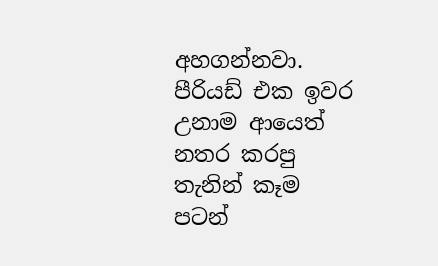අහගන්නවා. පීරියඩ් එක ඉවර උනාම ආයෙත් නතර කරපු තැනින් කෑම පටන්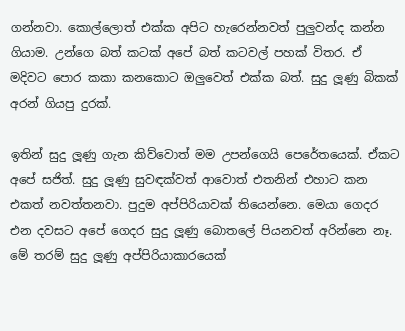ගන්නවා. කොල්ලොත් එක්ක අපිට හැරෙන්නවත් පුලුවන්ද කන්න ගියාම. උන්ගෙ බත් කටක් අපේ බත් කටවල් පහක් විතර. ඒ මදිවට පොර කකා කනකොට ඔලුවෙත් එක්ක බත්. සුදු ලූණු බිකක් අරන් ගියපු දුරක්.

ඉතින් සුදු ලූණු ගැන කිව්වොත් මම උපන්ගෙයි පෙරේතයෙක්. ඒකට අපේ සජිත්. සුදු ලූණු සුවඳක්වත් ආවොත් එතනින් එහාට කන එකත් නවත්තනවා. පුදුම අප්පිරියාවක් තියෙන්නෙ. මෙයා ගෙදර එන දවසට අපේ ගෙදර සුදු ලූණු බොතලේ පියනවත් අරින්නෙ නෑ. මේ තරම් සුදු ලූණු අප්පිරියාකාරයෙක්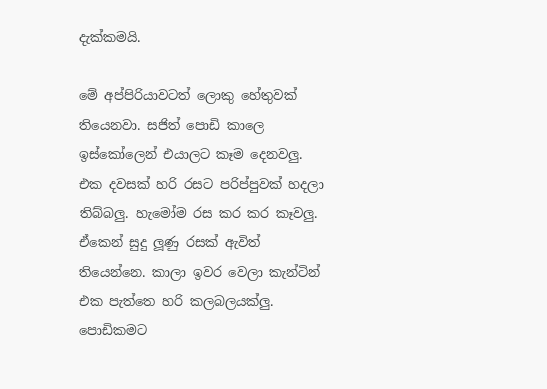දැක්කමයි.

මේ අප්පිරියාවටත් ලොකු හේතුවක් තියෙනවා. සජිත් පොඩි කාලෙ ඉස්කෝලෙන් එයාලට කෑම දෙනවලු. එක දවසක් හරි රසට පරිප්පුවක් හදලා තිබ්බලු. හැමෝම රස කර කර කෑවලු. ඒකෙන් සුදු ලූණු රසක් ඇවිත් තියෙන්නෙ. කාලා ඉවර වෙලා කැන්ටින් එක පැත්තෙ හරි කලබලයක්ලු. පොඩිකමට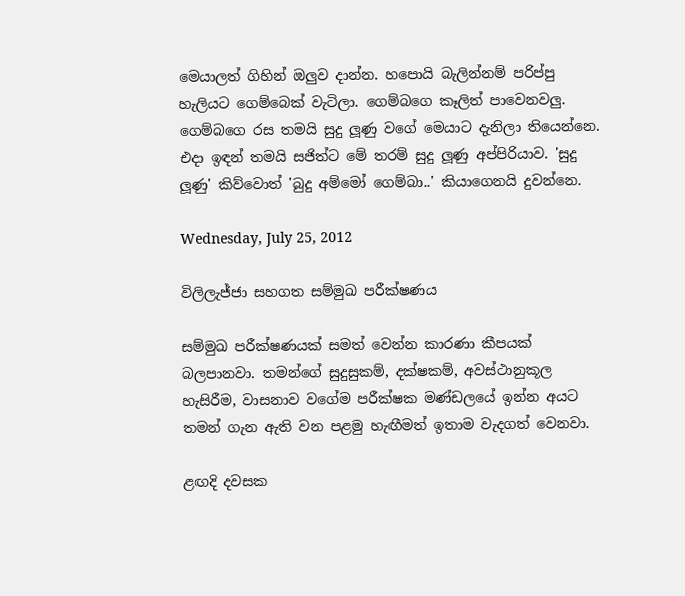මෙයාලත් ගිහින් ඔලුව දාන්න. හපොයි බැලින්නම් පරිප්පු හැලියට ගෙම්බෙක් වැටිලා. ගෙම්බගෙ කෑලිත් පාවෙනවලු. ගෙම්බගෙ රස තමයි සුදු ලූණු වගේ මෙයාට දැනිලා තියෙන්නෙ. එදා ඉඳන් තමයි සජිත්ට මේ තරම් සුදු ලූණු අප්පිරියාව. 'සුදු ලූණු' කිව්වොත් 'බුදු අම්මෝ ගෙම්බා..' කියාගෙනයි දුවන්නෙ.

Wednesday, July 25, 2012

විලිලැජ්ජා සහගත සම්මුඛ පරීක්ෂණය

සම්මුඛ පරීක්ෂණයක් සමත් වෙන්න කාරණා කීපයක් බලපානවා. තමන්ගේ සුදුසුකම්, දක්ෂකම්, අවස්ථානුකූල හැසිරීම, වාසනාව වගේම පරීක්ෂක මණ්ඩලයේ ඉන්න අයට තමන් ගැන ඇති වන පළමු හැඟීමත් ඉතාම වැදගත් වෙනවා.

ළඟදි දවසක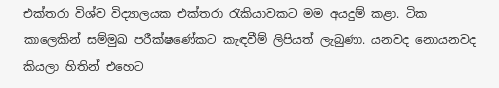එක්තරා විශ්ව විද්‍යාලයක එක්තරා රැකියාවකට මම අයදුම් කළා. ටික කාලෙකින් සම්මුඛ පරීක්ෂණේකට කැඳවීම් ලිපියත් ලැබුණා. යනවද නොයනවද කියලා හිතින් එහෙට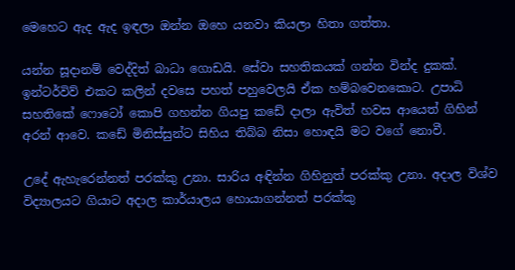මෙහෙට ඇද ඇද ඉඳලා ඔන්න ඔහෙ යනවා කියලා හිතා ගත්තා.

යන්න සූදානම් වෙද්දිත් බාධා ගොඩයි. සේවා සහතිකයක් ගන්න වින්ද දුකක්. ඉන්ටර්විව් එකට කලින් දවසෙ පහත් පහුවෙලයි ඒක හම්බවෙනකොට. උපාධි සහතිකේ ෆොටෝ කොපි ගහන්න ගියපු කඩේ දාලා ඇවිත් හවස ආයෙත් ගිහින් අරන් ආවෙ. කඩේ මිනිස්සුන්ට සිහිය තිබ්බ නිසා හොඳයි මට වගේ නොවී.

උදේ ඇහැරෙන්නත් පරක්කු උනා. සාරිය අඳින්න ගිහිනුත් පරක්කු උනා. අදාල විශ්ව විද්‍යාලයට ගියාට අදාල කාර්යාලය හොයාගන්නත් පරක්කු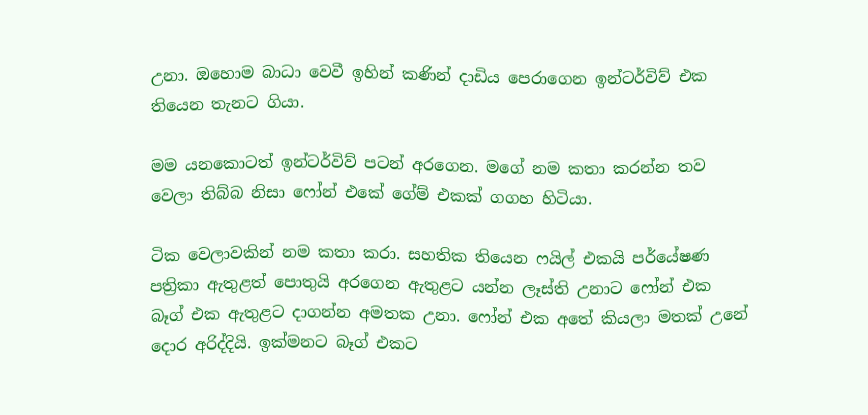උනා. ඔහොම බාධා වෙවී ඉහින් කණින් දාඩිය පෙරාගෙන ඉන්ටර්විව් එක තියෙන තැනට ගියා.

මම යනකොටත් ඉන්ටර්විව් පටන් අරගෙන. මගේ නම කතා කරන්න තව වෙලා තිබ්බ නිසා ෆෝන් එකේ ගේම් එකක් ගගහ හිටියා.

ටික වෙලාවකින් නම කතා කරා. සහතික තියෙන ෆයිල් එකයි පර්යේෂණ පත්‍රිකා ඇතුළත් පොතුයි අරගෙන ඇතුළට යන්න ලෑස්ති උනාට ෆෝන් එක බෑග් එක ඇතුළට දාගන්න අමතක උනා. ෆෝන් එක අතේ කියලා මතක් උනේ දොර අරිද්දියි. ඉක්මනට බෑග් එකට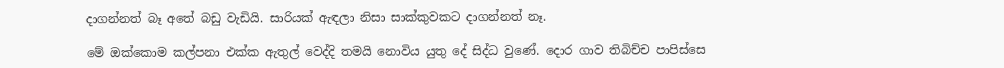දාගන්නත් බෑ අතේ බඩු වැඩියි. සාරියක් ඇඳලා නිසා සාක්කුවකට දාගන්නත් නෑ.

මේ ඔක්කොම කල්පනා එක්ක ඇතුල් වෙද්දි තමයි නොවිය යුතු දේ සිද්ධ වුණේ. දොර ගාව තිබිච්ච පාපිස්සෙ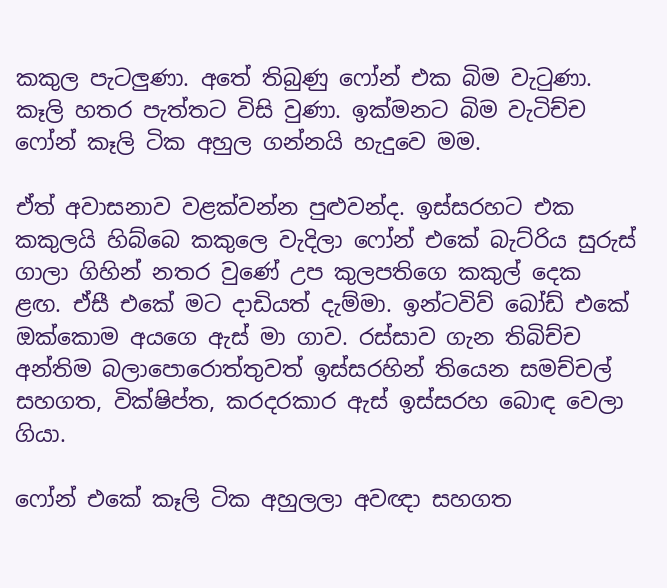කකුල පැටලුණා. අතේ තිබුණු ෆෝන් එක බිම වැටුණා. කෑලි හතර පැත්තට විසි වුණා. ඉක්මනට බිම වැටිච්ච ෆෝන් කෑලි ටික අහුල ගන්නයි හැදුවෙ මම.

ඒත් අවාසනාව වළක්වන්න පුළුවන්ද. ඉස්සරහට එක කකුලයි හිබ්බෙ කකුලෙ වැදිලා ෆෝන් එකේ බැට්රිය සුරුස් ගාලා ගිහින් නතර වුණේ උප කුලපතිගෙ කකුල් දෙක ළඟ. ඒසී එකේ මට දාඩියත් දැම්මා. ඉන්ටවිව් බෝඩ් එකේ ඔක්කොම අයගෙ ඇස් මා ගාව. රස්සාව ගැන තිබිච්ච අන්තිම බලාපොරොත්තුවත් ඉස්සරහින් තියෙන සමච්චල් සහගත, වික්ෂිප්ත, කරදරකාර ඇස් ඉස්සරහ බොඳ වෙලා ගියා.

ෆෝන් එකේ කෑලි ටික අහුලලා අවඥා සහගත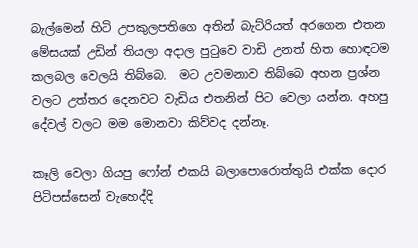බැල්මෙන් හිටි උපකුලපතිගෙ අතින් බැට්රියත් අරගෙන එතන මේසයක් උඩින් තියලා අදාල පුටුවෙ වාඩි උනත් හිත හොඳටම කලබල වෙලයි තිබ්බෙ.  මට උවමනාව තිබ්බෙ අහන ප්‍රශ්න වලට උත්තර දෙනවට වැඩිය එතනින් පිට වෙලා යන්න. අහපු දේවල් වලට මම මොනවා කිව්වද දන්නෑ.

කෑලි වෙලා ගියපු ෆෝන් එකයි බලාපොරොත්තුයි එක්ක දොර පිටිපස්සෙන් වැහෙද්දි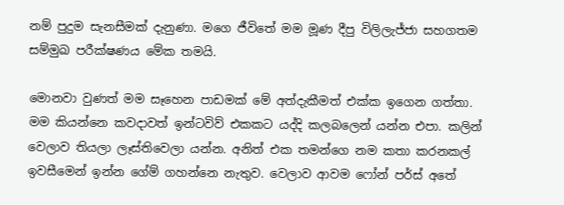නම් පුදුම සැනසීමක් දැනුණා. මගෙ ජීවිතේ මම මූණ දීපු විලිලැජ්ජා සහගතම සම්මුඛ පරීක්ෂණය මේක තමයි.

මොනවා වුණත් මම සෑහෙන පාඩමක් මේ අත්දැකීමත් එක්ක ඉගෙන ගත්තා. මම කියන්නෙ කවදාවත් ඉන්ටවිව් එකකට යද්දි කලබලෙන් යන්න එපා. කලින් වෙලාව තියලා ලෑස්තිවෙලා යන්න. අනිත් එක තමන්ගෙ නම කතා කරනකල් ඉවසීමෙන් ඉන්න ගේම් ගහන්නෙ නැතුව. වෙලාව ආවම ෆෝන් පර්ස් අතේ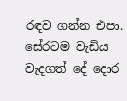රඳව ගන්න එපා. සේරටම වැඩිය වැදගත් දේ දොර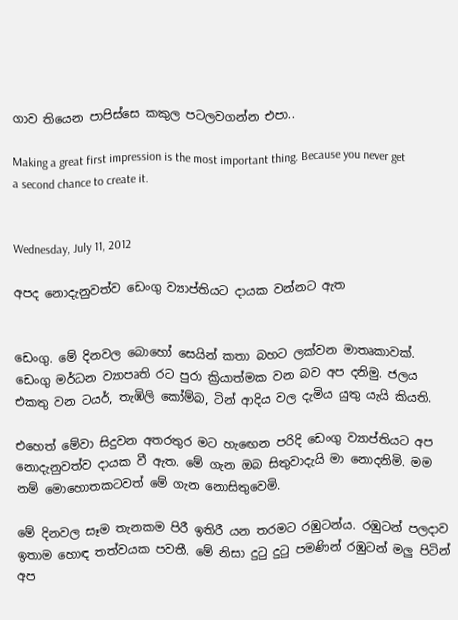ගාව තියෙන පාපිස්සෙ කකුල පටලවගන්න එපා..

Making a great first impression is the most important thing. Because you never get a second chance to create it.


Wednesday, July 11, 2012

අපද නොදැනුවත්ව ඩෙංගු ව්‍යාප්තියට දායක වන්නට ඇත


ඩෙංගු. මේ දිනවල බොහෝ සෙයින් කතා බහට ලක්වන මාතෘකාවක්. ඩෙංගු මර්ධන ව්‍යාපෘති රට පුරා ක්‍රියාත්මක වන බව අප දනිමු. ජලය එකතු වන ටයර්, තැඹිලි කෝම්බ, ටින් ආදිය වල දැමිය යුතු යැයි කියති.

එහෙත් මේවා සිදුවන අතරතුර මට හැඟෙන පරිදි ඩෙංගු ව්‍යාප්තියට අප නොදැනුවත්ව දායක වී ඇත. මේ ගැන ඔබ සිතුවාදැයි මා නොදනිමි. මම නම් මොහොතකටවත් මේ ගැන නොසිතුවෙමි.

මේ දිනවල සෑම තැනකම පිරී ඉතිරී යන තරමට රඹුටන්ය. රඹුටන් පලදාව ඉතාම හොඳ තත්වයක පවතී. මේ නිසා දුටු දුටු පමණින් රඹුටන් මලු පිටින් අප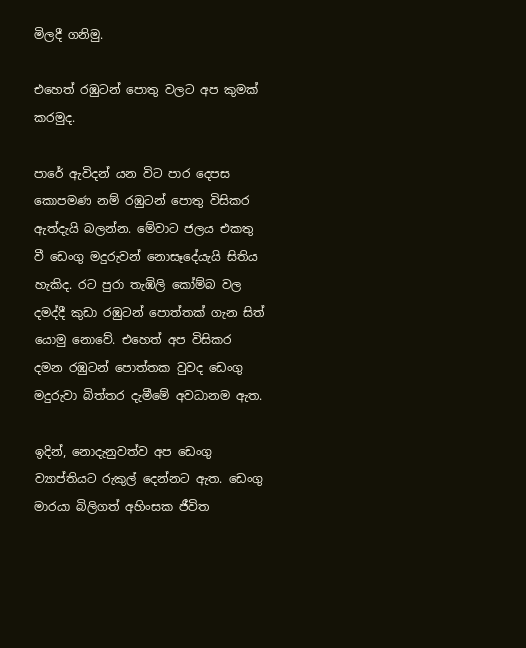මිලදී ගනිමු.

එහෙත් රඹුටන් පොතු වලට අප කුමක් කරමුද.

පාරේ ඇවිදන් යන විට පාර දෙපස කොපමණ නම් රඹුටන් පොතු විසිකර ඇත්දැයි බලන්න. මේවාට ජලය එකතු වී ඩෙංගු මදුරුවන් නොසෑදේයැයි සිතිය හැකිද. රට පුරා තැඹිලි කෝම්බ වල දමද්දී කුඩා රඹුටන් පොත්තක් ගැන සිත් යොමු නොවේ. එහෙත් අප විසිකර දමන රඹුටන් පොත්තක වුවද ඩෙංගු මදුරුවා බිත්තර දැමීමේ අවධානම ඇත.

ඉදින්, නොදැනුවත්ව අප ඩෙංගු ව්‍යාප්තියට රුකුල් දෙන්නට ඇත. ඩෙංගු මාරයා බිලිගත් අහිංසක ජීවිත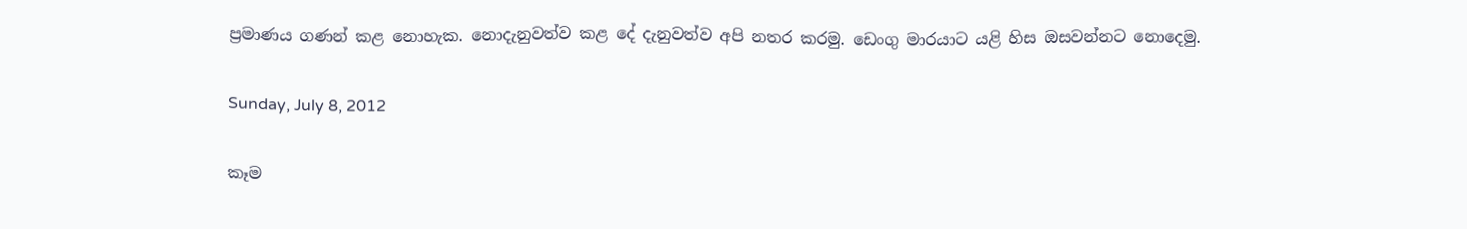ප්‍රමාණය ගණන් කළ නොහැක. නොදැනුවත්ව කළ දේ දැනුවත්ව අපි නතර කරමු. ඩෙංගු මාරයාට යළි හිස ඔසවන්නට නොදෙමු.

Sunday, July 8, 2012

කෑම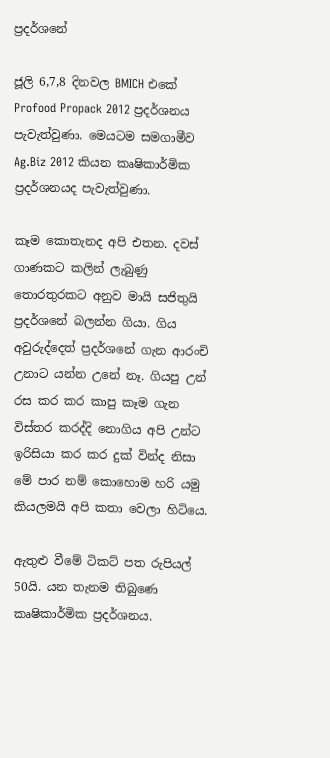ප්‍රදර්ශනේ

ජූලි 6,7,8 දිනවල BMICH එකේ Profood Propack 2012 ප්‍රදර්ශනය පැවැත්වුණා. මෙයටම සමගාමීව Ag.Biz 2012 කියන කෘෂිකාර්මික ප්‍රදර්ශනයද පැවැත්වුණා.

කෑම කොතැනද අපි එතන. දවස් ගාණකට කලින් ලැබුණු තොරතුරකට අනුව මායි සජිතුයි ප්‍රදර්ශනේ බලන්න ගියා. ගිය අවුරුද්දෙත් ප්‍රදර්ශනේ ගැන ආරංචි උනාට යන්න උනේ නෑ. ගියපු උන් රස කර කර කාපු කෑම ගැන විස්තර කරද්දි නොගිය අපි උන්ට ඉරිසියා කර කර දුක් වින්ද නිසා මේ පාර නම් කොහොම හරි යමු කියලමයි අපි කතා වෙලා හිටියෙ.

ඇතුළු වීමේ ටිකට් පත රුපියල් 50යි. යන තැනම තිබුණෙ කෘෂිකාර්මික ප්‍රදර්ශනය.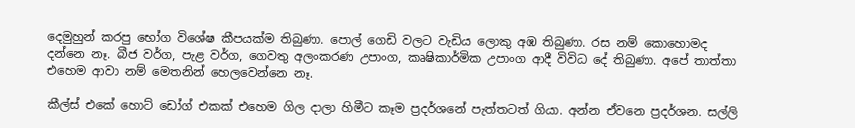දෙමුහුන් කරපු භෝග විශේෂ කීපයක්ම තිබුණා. පොල් ගෙඩි වලට වැඩිය ලොකු අඹ තිබුණා. රස නම් කොහොමද දන්නෙ නෑ. බීජ වර්ග, පැළ වර්ග, ගෙවතු අලංකරණ උපාංග, කෘෂිකාර්මික උපාංග ආදී විවිධ දේ තිබුණා. අපේ තාත්තා එහෙම ආවා නම් මෙතනින් හෙලවෙන්නෙ නෑ.

කීල්ස් එකේ හොට් ඩෝග් එකක් එහෙම ගිල දාලා හිමීට කෑම ප්‍රදර්ශනේ පැත්තටත් ගියා. අන්න ඒවනෙ ප්‍රදර්ශන. සල්ලි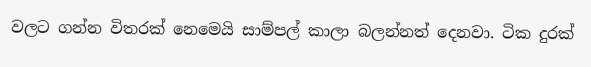වලට ගන්න විතරක් නෙමෙයි සාම්පල් කාලා බලන්නත් දෙනවා. ටික දුරක්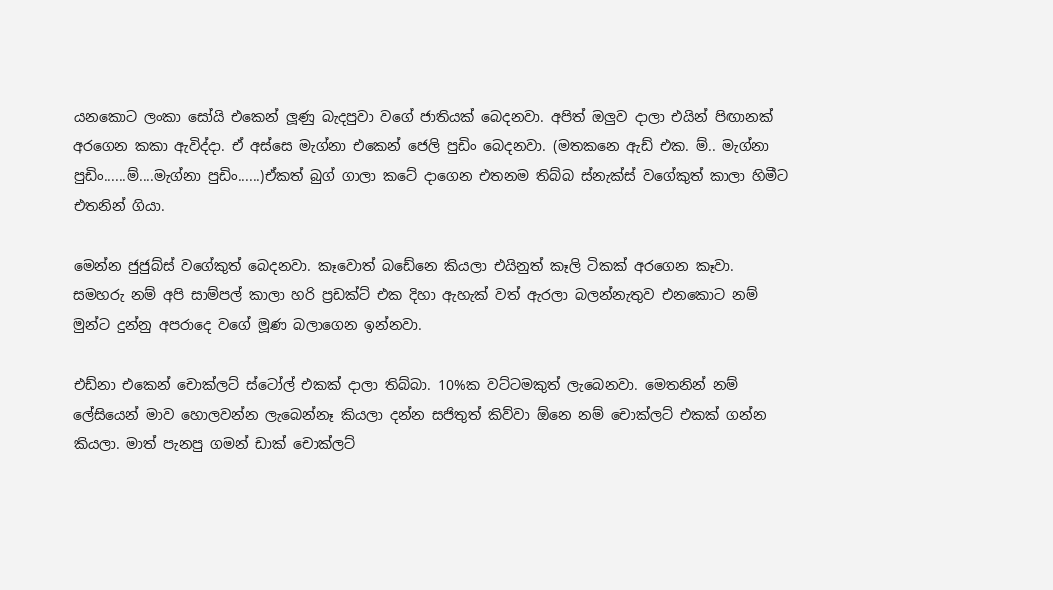යනකොට ලංකා සෝයි එකෙන් ලූණු බැදපුවා වගේ ජාතියක් බෙදනවා. අපිත් ඔලුව දාලා එයින් පිඟානක් අරගෙන කකා ඇවිද්දා. ඒ අස්සෙ මැග්නා එකෙන් ජෙලි පුඩිං බෙදනවා. (මතකනෙ ඇඩ් එක. ම්.. මැග්නා පුඩිං......ම්....මැග්නා පුඩිං......)ඒකත් බුග් ගාලා කටේ දාගෙන එතනම තිබ්බ ස්නැක්ස් වගේකුත් කාලා හිමීට එතනින් ගියා.

මෙන්න ජුජුබ්ස් වගේකුත් බෙදනවා. කෑවොත් බඩේනෙ කියලා එයිනුත් කෑලි ටිකක් අරගෙන කෑවා. සමහරු නම් අපි සාම්පල් කාලා හරි ප්‍රඩක්ට් එක දිහා ඇහැක් වත් ඇරලා බලන්නැතුව එනකොට නම් මුන්ට දුන්නු අපරාදෙ වගේ මූණ බලාගෙන ඉන්නවා.

එඩ්නා එකෙන් චොක්ලට් ස්ටෝල් එකක් දාලා තිබ්බා. 10%ක වට්ටමකුත් ලැබෙනවා. මෙතනින් නම් ලේසියෙන් මාව හොලවන්න ලැබෙන්නෑ කියලා දන්න සජිතුත් කිව්වා ඕනෙ නම් චොක්ලට් එකක් ගන්න කියලා. මාත් පැනපු ගමන් ඩාක් චොක්ලට්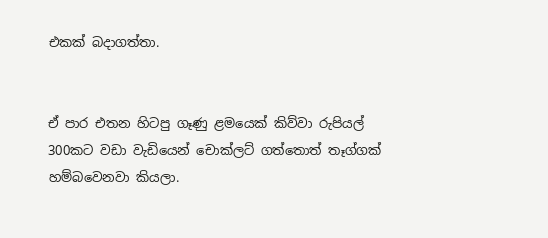එකක් බදාගත්තා.


ඒ පාර එතන හිටපු ගෑණු ළමයෙක් කිව්වා රුපියල් 300කට වඩා වැඩියෙන් චොක්ලට් ගත්තොත් තෑග්ගක් හම්බවෙනවා කියලා.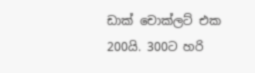ඩාක් චොක්ලට් එක 200යි. 300ට හරි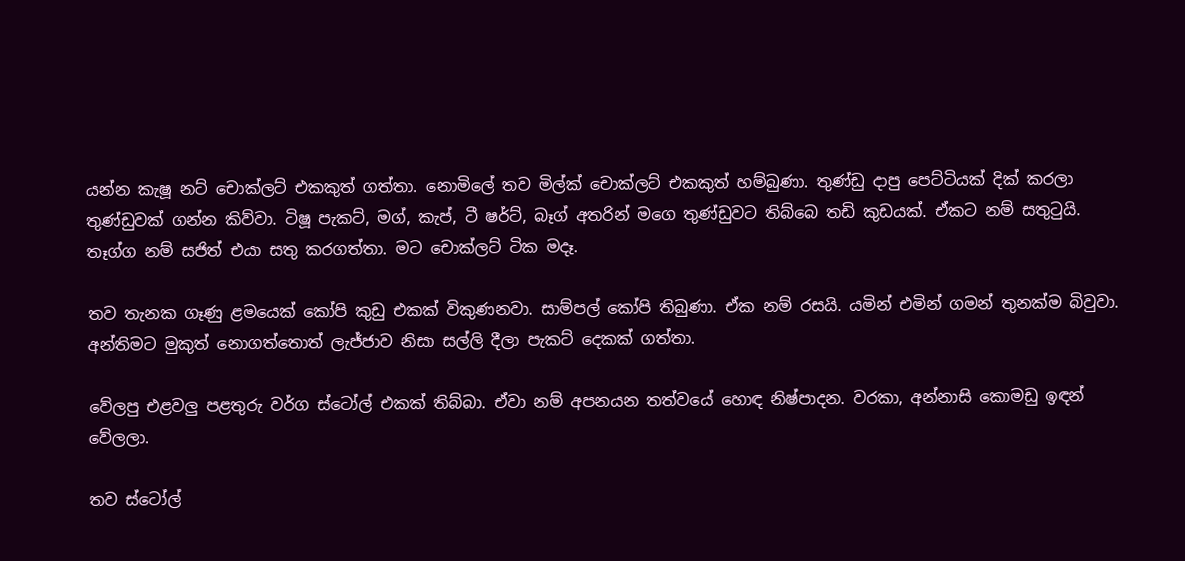යන්න කැෂූ නට් චොක්ලට් එකකුත් ගත්තා. නොමිලේ තව මිල්ක් චොක්ලට් එකකුත් හම්බුණා. තුණ්ඩු දාපු පෙට්ටියක් දික් කරලා තුණ්ඩුවක් ගන්න කිව්වා. ටිෂූ පැකට්, මග්, කැප්, ටී ෂර්ට්, බෑග් අතරින් මගෙ තුණ්ඩුවට තිබ්බෙ තඩි කුඩයක්. ඒකට නම් සතුටුයි. තෑග්ග නම් සජිත් එයා සතු කරගත්තා. මට චොක්ලට් ටික මදෑ.

තව තැනක ගෑණු ළමයෙක් කෝපි කුඩු එකක් විකුණනවා. සාම්පල් කෝපි තිබුණා. ඒක නම් රසයි. යමින් එමින් ගමන් තුනක්ම බිවුවා. අන්තිමට මුකුත් නොගත්තොත් ලැජ්ජාව නිසා සල්ලි දීලා පැකට් දෙකක් ගත්තා.

වේලපු එළවලු පළතුරු වර්ග ස්ටෝල් එකක් තිබ්බා. ඒවා නම් අපනයන තත්වයේ හොඳ නිෂ්පාදන. වරකා, අන්නාසි කොමඩු ඉඳන් වේලලා.

තව ස්ටෝල්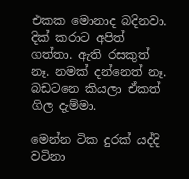එකක මොනාද බදිනවා. දික් කරාට අපිත් ගත්තා. ඇති රසකුත් නෑ. නමක් දන්නෙත් නෑ. බඩටනෙ කියලා ඒකත් ගිල දැම්මා.

මෙන්න ටික දුරක් යද්දි වටිනා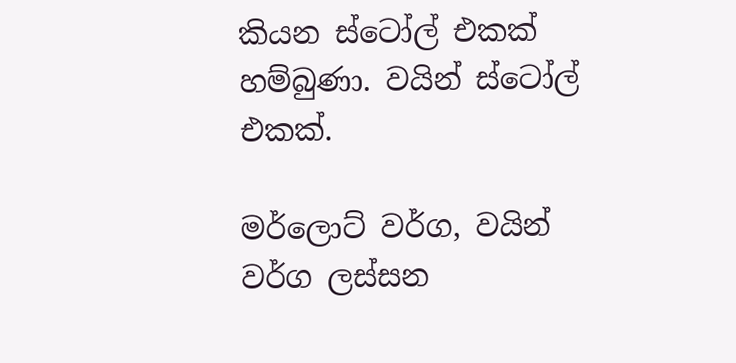කියන ස්ටෝල් එකක් හම්බුණා. වයින් ස්ටෝල් එකක්.

මර්ලොට් වර්ග, වයින් වර්ග ලස්සන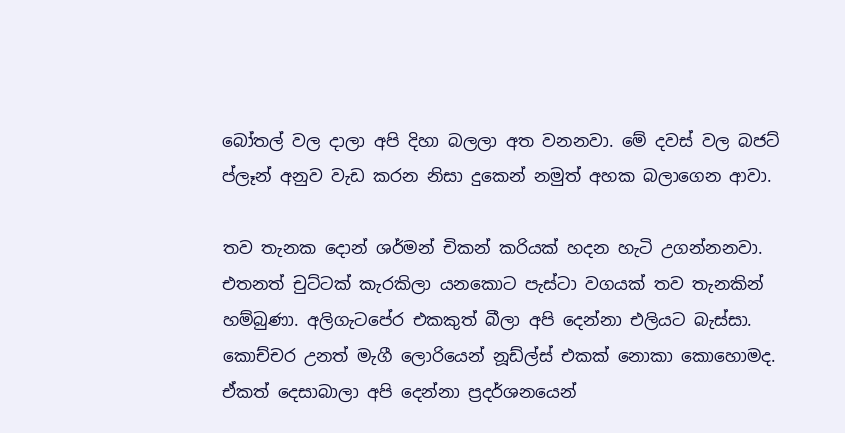බෝතල් වල දාලා අපි දිහා බලලා අත වනනවා. මේ දවස් වල බජට් ප්ලෑන් අනුව වැඩ කරන නිසා දුකෙන් නමුත් අහක බලාගෙන ආවා.

තව තැනක දොන් ශර්මන් චිකන් කරියක් හදන හැටි උගන්නනවා. එතනත් චුට්ටක් කැරකිලා යනකොට පැස්ටා වගයක් තව තැනකින් හම්බුණා. අලිගැටපේර එකකුත් බීලා අපි දෙන්නා එලියට බැස්සා. කොච්චර උනත් මැගී ලොරියෙන් නූඩ්ල්ස් එකක් නොකා කොහොමද. ඒකත් දෙසාබාලා අපි දෙන්නා ප්‍රදර්ශනයෙන්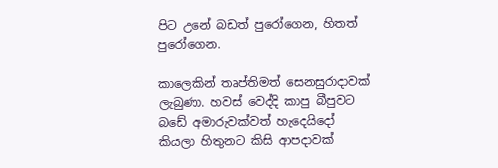පිට උනේ බඩත් පුරෝගෙන, හිතත් පුරෝගෙන.

කාලෙකින් තෘප්තිමත් සෙනසුරාදාවක් ලැබුණා. හවස් වෙද්දි කාපු බීපුවට බඩේ අමාරුවක්වත් හැදෙයිදෝ කියලා හිතුනට කිසි ආපදාවක්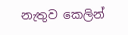නැතුව කෙලින්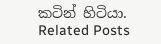කටින් හිටියා.
Related Posts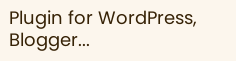Plugin for WordPress, Blogger...